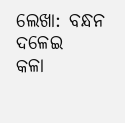ଲେଖା: ବନ୍ଧନ ଦଳେଇ
କଳା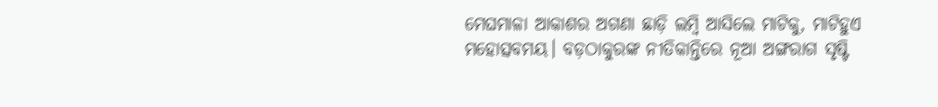ମେଘମାଳା ଆକାଶର ଅଗଣା ଛାଡ଼ି ଲମ୍ବି ଆସିଲେ ମାଟିକୁ, ମାଟିହୁଏ ମହୋତ୍ସବମୟ। ବଡ଼ଠାକୁରଙ୍କ ନୀତିକାନ୍ତିରେ ନୂଆ ଅଙ୍ଗରାଗ ସୃଷ୍ଟି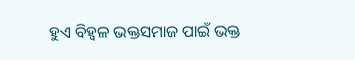ହୁଏ ବିହ୍ୱଳ ଭକ୍ତସମାଜ ପାଇଁ ଭକ୍ତ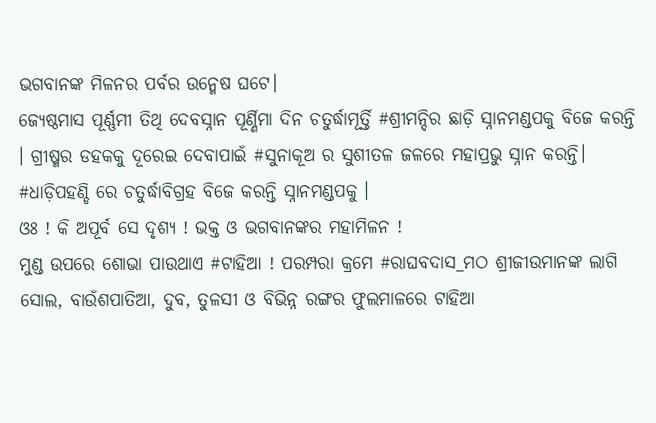ଭଗବାନଙ୍କ ମିଳନର ପର୍ବର ଉନ୍ମେଷ ଘଟେ।
ଜ୍ୟେଷ୍ଠମାସ ପୂର୍ଣ୍ଣମୀ ତିଥି ଦେବସ୍ନାନ ପୂର୍ଣ୍ଣିମା ଦିନ ଚତୁର୍ଦ୍ଧାମୂର୍ତ୍ତି #ଶ୍ରୀମନ୍ଦିର ଛାଡ଼ି ସ୍ନାନମଣ୍ଡପକୁ ବିଜେ କରନ୍ତି । ଗ୍ରୀଷ୍ମର ଡହକକୁ ଦୂରେଇ ଦେବାପାଇଁ #ସୁନାକୂଅ ର ସୁଶୀତଳ ଜଳରେ ମହାପ୍ରଭୁ ସ୍ନାନ କରନ୍ତି। #ଧାଡ଼ିପହଣ୍ଡି ରେ ଚତୁର୍ଦ୍ଧାବିଗ୍ରହ ବିଜେ କରନ୍ତି ସ୍ନାନମଣ୍ଡପକୁ ।
ଓଃ ! କି ଅପୂର୍ବ ସେ ଦୃଶ୍ୟ ! ଭକ୍ତ ଓ ଭଗବାନଙ୍କର ମହାମିଳନ !
ମୁଣ୍ଡ ଉପରେ ଶୋଭା ପାଉଥାଏ #ଟାହିଆ ! ପରମ୍ପରା କ୍ରମେ #ରାଘବଦାସ_ମଠ ଶ୍ରୀଜୀଉମାନଙ୍କ ଲାଗି ସୋଲ, ବାଉଁଶପାତିଆ, ଦୁବ, ତୁଳସୀ ଓ ବିଭିନ୍ନ ରଙ୍ଗର ଫୁଲମାଳରେ ଟାହିଆ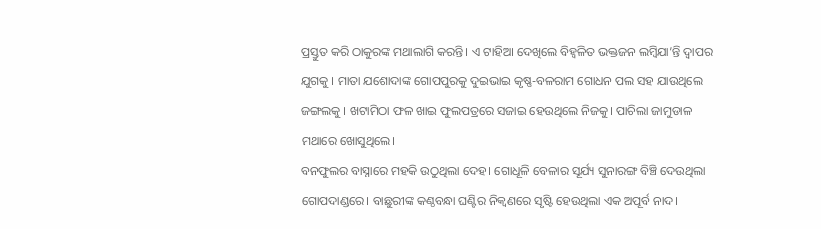ପ୍ରସ୍ତୁତ କରି ଠାକୁରଙ୍କ ମଥାଲାଗି କରନ୍ତି। ଏ ଟାହିଆ ଦେଖିଲେ ବିହ୍ୱଳିତ ଭକ୍ତଜନ ଲମ୍ବିଯା’ନ୍ତି ଦ୍ୱାପର ଯୁଗକୁ । ମାତା ଯଶୋଦାଙ୍କ ଗୋପପୁରକୁ ଦୁଇଭାଇ କୃଷ୍ଣ-ବଳରାମ ଗୋଧନ ପଲ ସହ ଯାଉଥିଲେ ଜଙ୍ଗଲକୁ । ଖଟାମିଠା ଫଳ ଖାଇ ଫୁଲପତ୍ରରେ ସଜାଇ ହେଉଥିଲେ ନିଜକୁ। ପାଚିଲା ଜାମୁଡାଳ ମଥାରେ ଖୋସୁଥିଲେ।
ବନଫୁଲର ବାସ୍ନାରେ ମହକି ଉଠୁଥିଲା ଦେହ। ଗୋଧୂଳି ବେଳାର ସୂର୍ଯ୍ୟ ସୁନାରଙ୍ଗ ବିଞ୍ଚି ଦେଉଥିଲା ଗୋପଦାଣ୍ଡରେ। ବାଛୁରୀଙ୍କ କଣ୍ଠବନ୍ଧା ଘଣ୍ଟିର ନିକ୍ୱଣରେ ସୃଷ୍ଟି ହେଉଥିଲା ଏକ ଅପୂର୍ବ ନାଦ।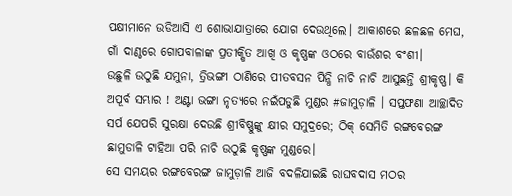ପକ୍ଷୀମାନେ ଉଡିଆସି ଏ ଶୋଭାଯାତ୍ରାରେ ଯୋଗ ଦେଉଥିଲେ। ଆକାଶରେ ଛଳଛଳ ମେଘ, ଗାଁ ଦାଣ୍ଠରେ ଗୋପବାଳାଙ୍କ ପ୍ରତୀକ୍ଷିତ ଆଖି ଓ କୃଷ୍ଣଙ୍କ ଓଠରେ ବାଉଁଶର ବଂଶୀ।
ଉଛୁଳି ଉଠୁଛି ଯମୁନା, ତ୍ରିଭଙ୍ଗୀ ଠାଣିରେ ପୀତବସନ ପିନ୍ଧି ନାଚି ନାଚି ଆସୁଛନ୍ତି ଶ୍ରୀକୃଷ୍ଣ। କି ଅପୂର୍ବ ସମ୍ଭାର ! ଅଣ୍ଟା ଭଙ୍ଗା ନୃତ୍ୟରେ ନଇଁପଡୁଛି ମୁଣ୍ଡର #ଜାମୁଡ଼ାଳି । ସପ୍ତଫଣା ଆଚ୍ଛାଦିତ ସର୍ପ ଯେପରି ସୁରକ୍ଷା ଦେଉଛି ଶ୍ରୀବିଷ୍ଣୁଙ୍କୁ କ୍ଷୀର ସମୁଦ୍ରରେ; ଠିକ୍ ସେମିତି ରଙ୍ଗବେରଙ୍ଗ ଛାମୁଡାଳି ଟାହିଆ ପରି ନାଚି ଉଠୁଛି କୃଷ୍ଣଙ୍କ ମୁଣ୍ଡରେ।
ସେ ସମୟର ରଙ୍ଗବେରଙ୍ଗ ଜାମୁଡ଼ାଳି ଆଜି ବଦଳିଯାଇଛି ରାଘବଦାସ ମଠର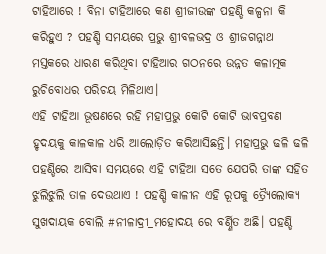ଟାହିଆରେ ! ବିନା ଟାହିଆରେ କଣ ଶ୍ରୀଜୀଉଙ୍କ ପହଣ୍ଡି କଳ୍ପନା କି କରିହୁଏ ? ପହଣ୍ଡି ସମୟରେ ପ୍ରଭୁ ଶ୍ରୀବଳଭଦ୍ର ଓ ଶ୍ରୀଜଗନ୍ନାଥ ମସ୍ତକରେ ଧାରଣ କରିଥିବା ଟାହିଆର ଗଠନରେ ଉନ୍ନତ କଳାତ୍ମକ ରୁଚିବୋଧର ପରିଚୟ ମିଳିଥାଏ।
ଏହି ଟାହିଆ ଭୂଷଣରେ ରହି ମହାପ୍ରଭୁ କୋଟି କୋଟି ଭାବପ୍ରବଣ ହୃଦୟକୁ କାଳକାଳ ଧରି ଆଲୋଡ଼ିତ କରିଆସିଛନ୍ତି। ମହାପ୍ରଭୁ ଢଳି ଢଳି ପହଣ୍ଡିରେ ଆସିବା ସମୟରେ ଏହି ଟାହିଆ ସତେ ଯେପରି ତାଙ୍କ ସହିତ ଝୁଲିଝୁଲି ତାଳ ଦେଉଥାଏ ! ପହଣ୍ଡି କାଳୀନ ଏହି ରୂପକୁ ତ୍ର୍ୟୈଲୋକ୍ୟ ସୁଖଦାୟକ ବୋଲି #ନୀଳାଦ୍ରୀ_ମହୋଦୟ ରେ ବର୍ଣ୍ଣିତ ଅଛି। ପହଣ୍ଡି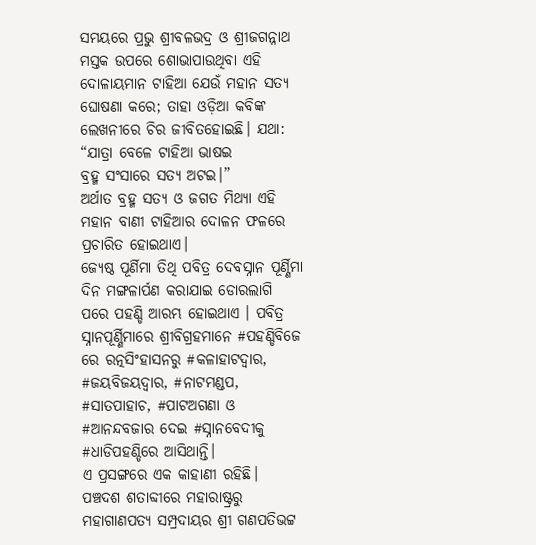ସମୟରେ ପ୍ରଭୁ ଶ୍ରୀବଳଭଦ୍ର ଓ ଶ୍ରୀଜଗନ୍ନାଥ ମସ୍ତକ ଉପରେ ଶୋଭାପାଉଥିବା ଏହି ଦୋଳାୟମାନ ଟାହିଆ ଯେଉଁ ମହାନ ସତ୍ୟ ଘୋଷଣା କରେ; ତାହା ଓଡ଼ିଆ କବିଙ୍କ ଲେଖନୀରେ ଚିର ଜୀବିତହୋଇଛି। ଯଥା:
“ଯାତ୍ରା ବେଳେ ଟାହିଆ ଭାଷଇ
ବ୍ରହ୍ମ ସଂସାରେ ସତ୍ୟ ଅଟଇ।”
ଅର୍ଥାତ ବ୍ରହ୍ମ ସତ୍ୟ ଓ ଜଗତ ମିଥ୍ୟା ଏହି ମହାନ ବାଣୀ ଟାହିଆର ଦୋଳନ ଫଳରେ ପ୍ରଚାରିତ ହୋଇଥାଏ।
ଜ୍ୟେଷ୍ଠ ପୂର୍ଣିମା ତିଥି ପବିତ୍ର ଦେବସ୍ନାନ ପୂର୍ଣ୍ଣିମା ଦିନ ମଙ୍ଗଳାର୍ପଣ କରାଯାଇ ଡୋରଲାଗି ପରେ ପହଣ୍ଡି ଆରମ୍ଭ ହୋଇଥାଏ । ପବିତ୍ର ସ୍ନାନପୂର୍ଣ୍ଣିମାରେ ଶ୍ରୀବିଗ୍ରହମାନେ #ପହଣ୍ଡିବିଜେ ରେ ରତ୍ନସିଂହାସନରୁ #କଳାହାଟଦ୍ୱାର, #ଜୟବିଜୟଦ୍ୱାର, #ନାଟମଣ୍ଡପ, #ସାତପାହାଚ, #ପାଟଅଗଣା ଓ #ଆନନ୍ଦବଜାର ଦେଇ #ସ୍ନାନବେଦୀକୁ #ଧାଡିପହଣ୍ଡିରେ ଆସିଥାନ୍ତି।
ଏ ପ୍ରସଙ୍ଗରେ ଏକ କାହାଣୀ ରହିଛି।
ପଞ୍ଚଦଶ ଶତାବ୍ଦୀରେ ମହାରାଷ୍ଟ୍ରରୁ ମହାଗାଣପତ୍ୟ ସମ୍ପ୍ରଦାୟର ଶ୍ରୀ ଗଣପତିଭଟ୍ଟ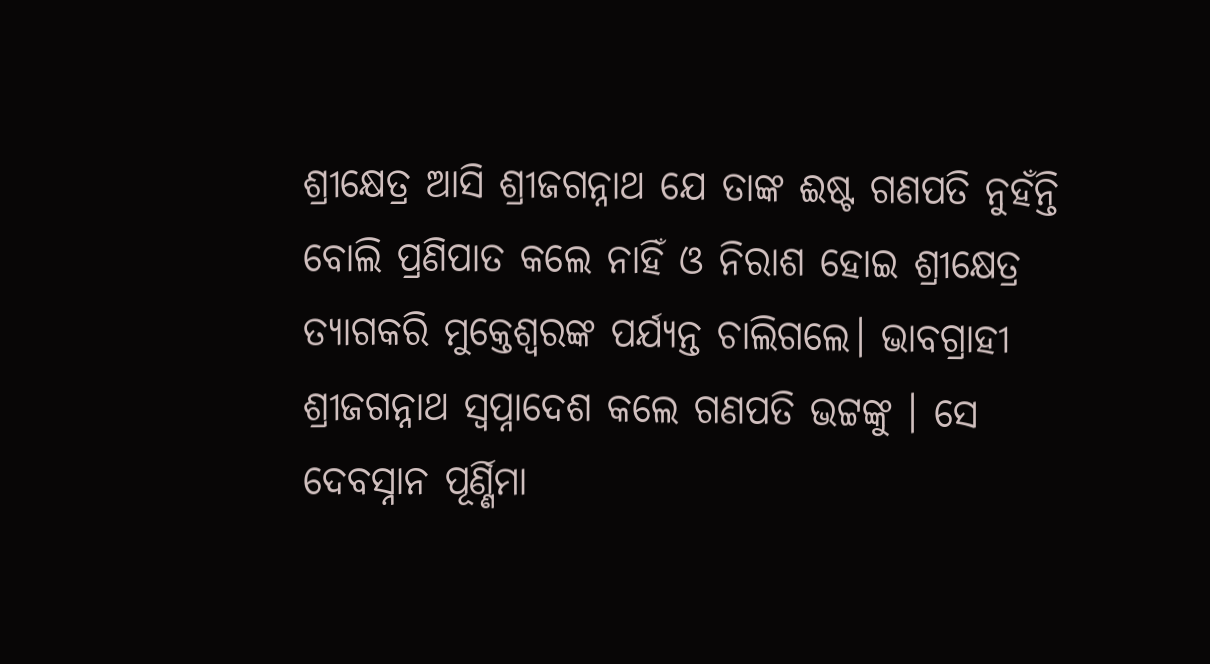ଶ୍ରୀକ୍ଷେତ୍ର ଆସି ଶ୍ରୀଜଗନ୍ନାଥ ଯେ ତାଙ୍କ ଈଷ୍ଟ ଗଣପତି ନୁହଁନ୍ତି ବୋଲି ପ୍ରଣିପାତ କଲେ ନାହିଁ ଓ ନିରାଶ ହୋଇ ଶ୍ରୀକ୍ଷେତ୍ର ତ୍ୟାଗକରି ମୁକ୍ତେଶ୍ୱରଙ୍କ ପର୍ଯ୍ୟନ୍ତ ଚାଲିଗଲେ। ଭାବଗ୍ରାହୀ ଶ୍ରୀଜଗନ୍ନାଥ ସ୍ୱପ୍ନାଦେଶ କଲେ ଗଣପତି ଭଟ୍ଟଙ୍କୁ । ସେ ଦେବସ୍ନାନ ପୂର୍ଣ୍ଣିମା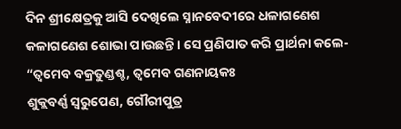ଦିନ ଶ୍ରୀକ୍ଷେତ୍ରକୁ ଆସି ଦେଖିଲେ ସ୍ନାନବେଦୀରେ ଧଳାଗଣେଶ କଳାଗଣେଶ ଶୋଭା ପାଉଛନ୍ତି । ସେ ପ୍ରଣିପାତ କରି ପ୍ରାର୍ଥନା କଲେ-
“ତ୍ୱମେବ ବକ୍ରତୁଣ୍ଡଶ୍ଚ, ତ୍ୱମେବ ଗଣନାୟକଃ
ଶୁକ୍ଲବର୍ଣ୍ଣ ସ୍ୱରୁପେଣ, ଗୌରୀପୁତ୍ର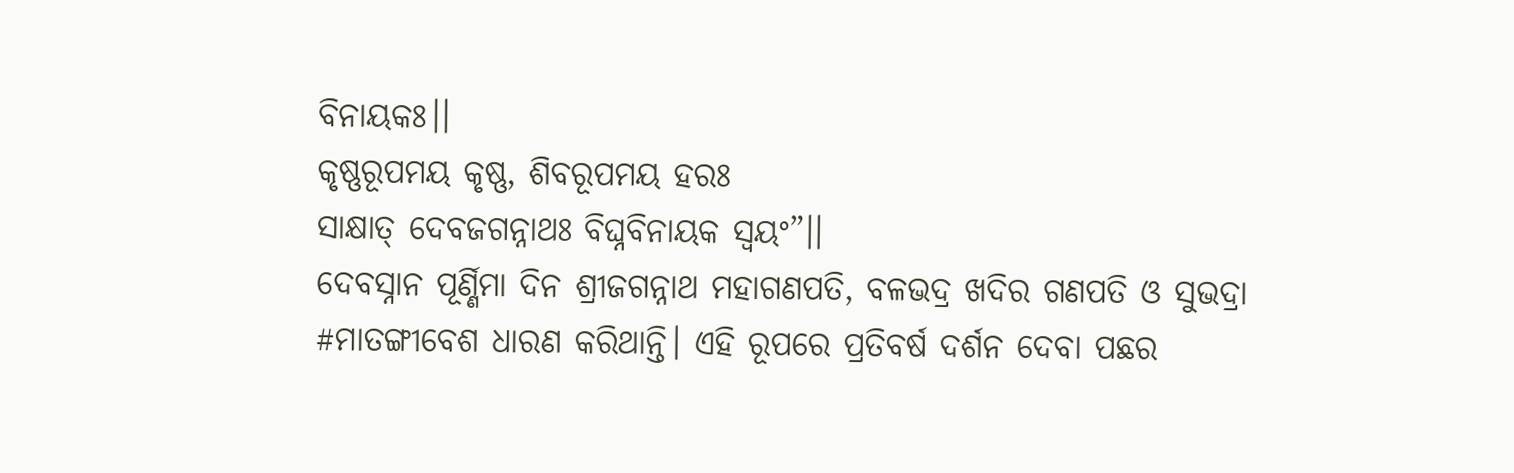ବିନାୟକଃ।।
କୃଷ୍ଣରୂପମୟ କୃଷ୍ଣ, ଶିବରୂପମୟ ହରଃ
ସାକ୍ଷାତ୍ ଦେବଜଗନ୍ନାଥଃ ବିଘ୍ନବିନାୟକ ସ୍ୱୟଂ”।।
ଦେବସ୍ନାନ ପୂର୍ଣ୍ଣିମା ଦିନ ଶ୍ରୀଜଗନ୍ନାଥ ମହାଗଣପତି, ବଳଭଦ୍ର ଖଦିର ଗଣପତି ଓ ସୁଭଦ୍ରା #ମାତଙ୍ଗୀବେଶ ଧାରଣ କରିଥାନ୍ତି। ଏହି ରୂପରେ ପ୍ରତିବର୍ଷ ଦର୍ଶନ ଦେବା ପଛର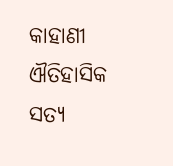କାହାଣୀ ଐତିହାସିକ ସତ୍ୟ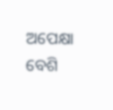ଅପେକ୍ଷା ବେଶି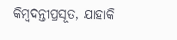କିମ୍ବଦନ୍ତୀପ୍ରସୂତ, ଯାହାକି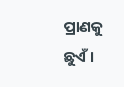ପ୍ରାଣକୁ ଛୁଏଁ ।